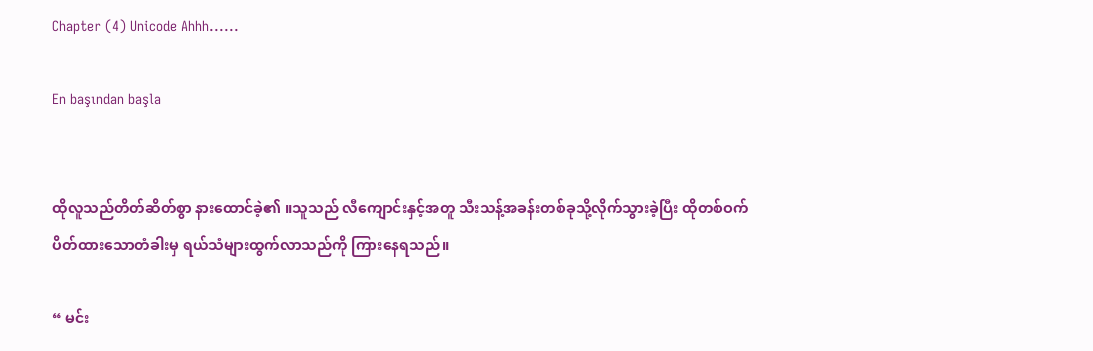Chapter (4) Unicode Ahhh......

En başından başla


ထိုလူသည်တိတ်ဆိတ်စွာ နားထောင်ခဲ့၏ ။သူသည် လီကျောင်းနှင့်အတူ သီးသန့်အခန်းတစ်ခုသို့လိုက်သွားခဲ့ပြီး ထိုတစ်ဝက်ပိတ်ထားသောတံခါးမှ ရယ်သံများထွက်လာသည်ကို ကြားနေရသည်။

“ မင်း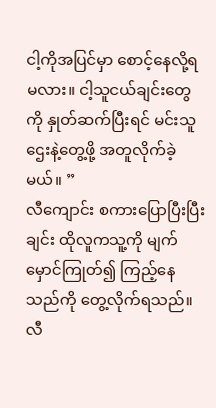ငါ့ကိုအပြင်မှာ စောင့်နေလို့ရမလား။ ငါ့သူငယ်ချင်းတွေကို နှုတ်ဆက်ပြီးရင် မင်းသူဌေးနဲ့တွေ့ဖို့ အတူလိုက်ခဲ့မယ်။ ”
လီကျောင်း စကားပြောပြီးပြီးချင်း ထိုလူကသူ့ကို မျက်မှောင်ကြုတ်၍ ကြည့်နေသည်ကို တွေ့လိုက်ရသည်။ လီ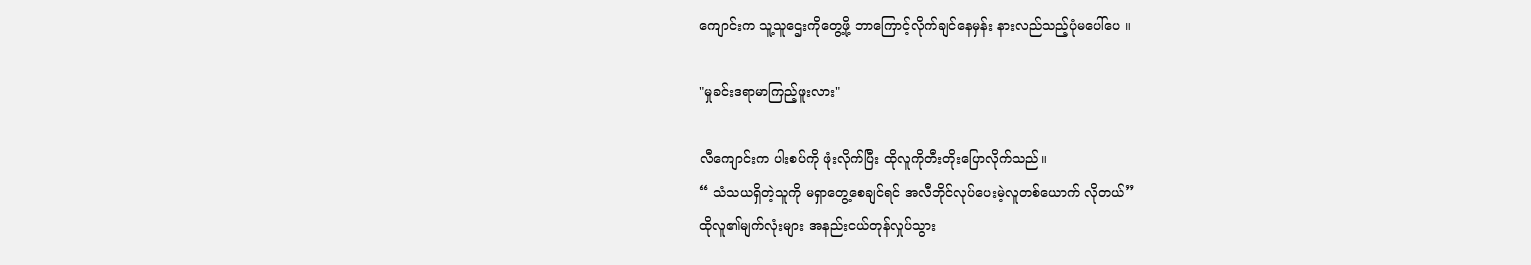ကျောင်းက သူ့သူဌေးကိုတွေ့ဖို့ ဘာကြောင့်လိုက်ချင်နေမှန်း နားလည်သည့်ပုံမပေါ်ပေ ။

"မှုခင်းဒရာမာကြည့်ဖူးလား"

လီကျောင်းက ပါးစပ်ကို ဖုံးလိုက်ပြီး ထိုလူကိုတီးတိုးပြောလိုက်သည်။
“ သံသယရှိတဲ့သူကို မရှာတွေ့စေချင်ရင် အလီဘိုင်လုပ်ပေးမဲ့လူတစ်ယောက် လိုတယ်”
ထိုလူ၏မျက်လုံးများ အနည်းငယ်တုန်လှုပ်သွား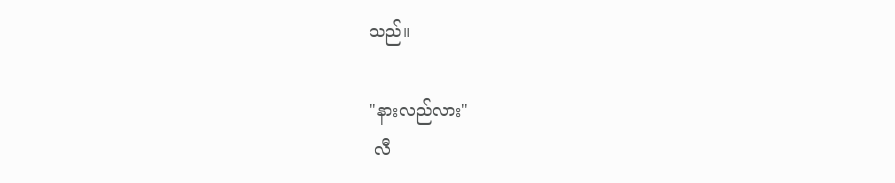သည်။

"နားလည်လား"
 လီ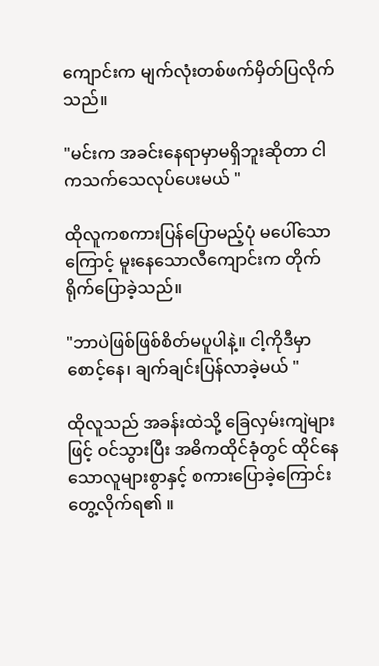ကျောင်းက မျက်လုံးတစ်ဖက်မှိတ်ပြလိုက်သည်။

"မင်းက အခင်းနေရာမှာမရှိဘူးဆိုတာ ငါကသက်သေလုပ်ပေးမယ် "

ထိုလူကစကားပြန်ပြောမည့်ပုံ မပေါ်သောကြောင့် မူးနေသောလီကျောင်းက တိုက်ရိုက်ပြောခဲ့သည်။

"ဘာပဲဖြစ်ဖြစ်စိတ်မပူပါနဲ့။ ငါ့ကိုဒီမှာစောင့်နေ၊ ချက်ချင်းပြန်လာခဲ့မယ် "

ထိုလူသည် အခန်းထဲသို့ ခြေလှမ်းကျဲများဖြင့် ဝင်သွားပြီး အဓိကထိုင်ခုံတွင် ထိုင်နေသောလူများစွာနှင့် စကားပြောခဲ့ကြောင်း တွေ့လိုက်ရ၏ ။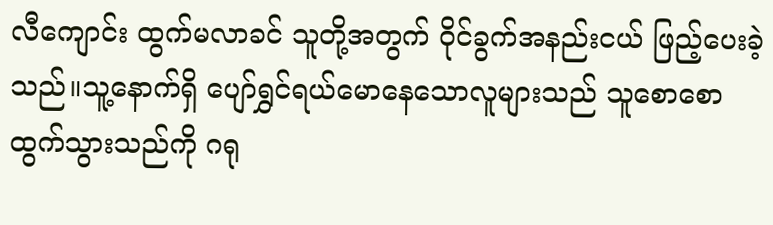လီကျောင်း ထွက်မလာခင် သူတို့အတွက် ဝိုင်ခွက်အနည်းငယ် ဖြည့်ပေးခဲ့သည်။သူ့နောက်ရှိ ပျော်ရွှင်ရယ်မောနေသောလူများသည် သူစောစောထွက်သွားသည်ကို ဂရု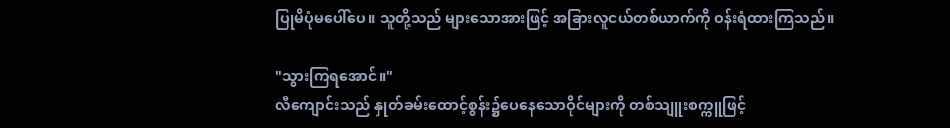ပြုမိပုံမပေါ်ပေ။ သူတို့သည် များသောအားဖြင့် အခြားလူငယ်တစ်ယာက်ကို ဝန်းရံထားကြသည်။

"သွားကြရအောင်။"
လီကျောင်းသည် နှုတ်ခမ်းထောင့်စွန်း၌ပေနေသောဝိုင်များကို တစ်သျူးစက္ကူဖြင့်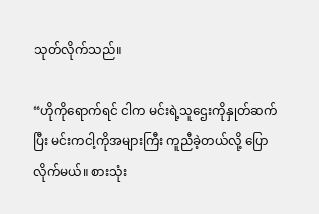သုတ်လိုက်သည်။

“ဟိုကိုရောက်ရင် ငါက မင်းရဲ့သူဌေးကိုနှုတ်ဆက်ပြီး မင်းကငါ့ကိုအများကြီး ကူညီခဲ့တယ်လို့ ပြောလိုက်မယ်။ စားသုံး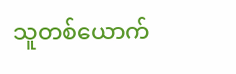သူတစ်ယောက်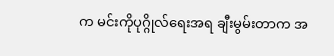က မင်းကိုပုဂ္ဂိုလ်ရေးအရ ချီးမွမ်းတာက အ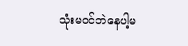သုံးမဝင်ဘဲနေပါ့မ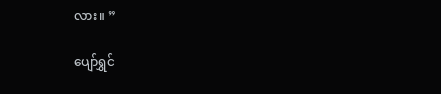လား။ ”

ပျော်ရွှင်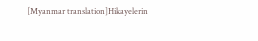[Myanmar translation]Hikayelerin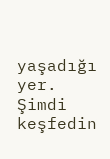yaşadığı yer. Şimdi keşfedin